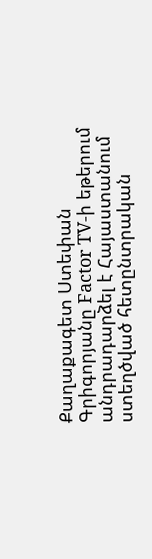Քաղաքագետ Ստեփան Գրիգորյանը Factor TV-ի եթերում անդրադարձել է Հայաստանում ստեղծված հետընտրական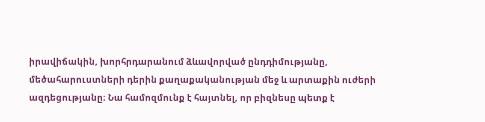իրավիճակին, խորհրդարանում ձևավորված ընդդիմությանը, մեծահարուստների դերին քաղաքականության մեջ և արտաքին ուժերի ազդեցությանը։ Նա համոզմունք է հայտնել, որ բիզնեսը պետք է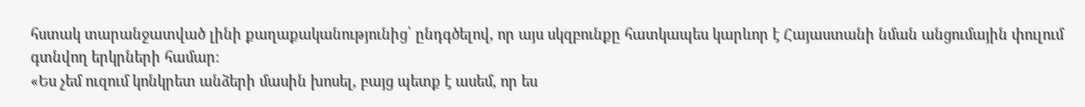հստակ տարանջատված լինի քաղաքականությունից՝ ընդգծելով, որ այս սկզբունքը հատկապես կարևոր է Հայաստանի նման անցումային փուլում գտնվող երկրների համար։
«Ես չեմ ուզում կոնկրետ անձերի մասին խոսել, բայց պետք է ասեմ, որ ես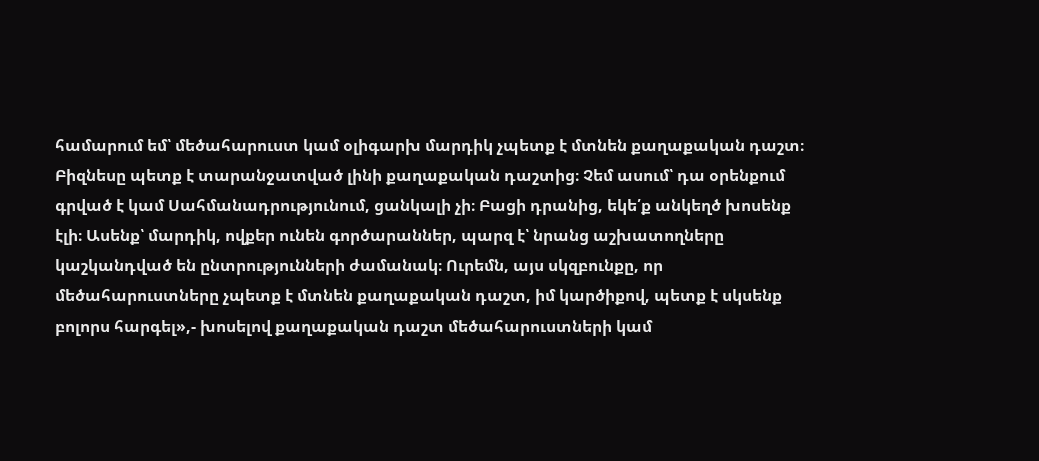համարում եմ՝ մեծահարուստ կամ օլիգարխ մարդիկ չպետք է մտնեն քաղաքական դաշտ։ Բիզնեսը պետք է տարանջատված լինի քաղաքական դաշտից։ Չեմ ասում՝ դա օրենքում գրված է կամ Սահմանադրությունում, ցանկալի չի։ Բացի դրանից, եկե՛ք անկեղծ խոսենք էլի։ Ասենք՝ մարդիկ, ովքեր ունեն գործարաններ, պարզ է՝ նրանց աշխատողները կաշկանդված են ընտրությունների ժամանակ։ Ուրեմն, այս սկզբունքը, որ մեծահարուստները չպետք է մտնեն քաղաքական դաշտ, իմ կարծիքով, պետք է սկսենք բոլորս հարգել»,- խոսելով քաղաքական դաշտ մեծահարուստների կամ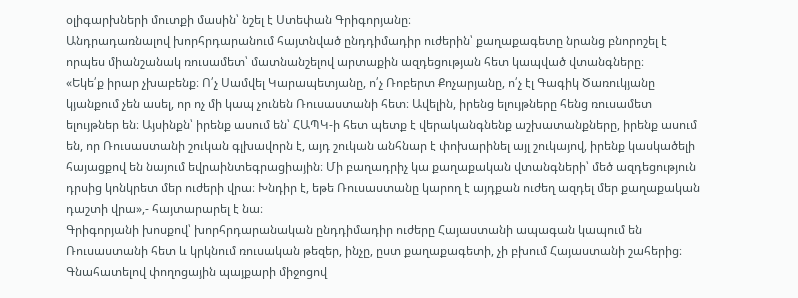օլիգարխների մուտքի մասին՝ նշել է Ստեփան Գրիգորյանը։
Անդրադառնալով խորհրդարանում հայտնված ընդդիմադիր ուժերին՝ քաղաքագետը նրանց բնորոշել է որպես միանշանակ ռուսամետ՝ մատնանշելով արտաքին ազդեցության հետ կապված վտանգները։
«Եկե՛ք իրար չխաբենք։ Ո՛չ Սամվել Կարապետյանը, ո՛չ Ռոբերտ Քոչարյանը, ո՛չ էլ Գագիկ Ծառուկյանը կյանքում չեն ասել, որ ոչ մի կապ չունեն Ռուսաստանի հետ։ Ավելին, իրենց ելույթները հենց ռուսամետ ելույթներ են։ Այսինքն՝ իրենք ասում են՝ ՀԱՊԿ-ի հետ պետք է վերականգնենք աշխատանքները, իրենք ասում են, որ Ռուսաստանի շուկան գլխավորն է, այդ շուկան անհնար է փոխարինել այլ շուկայով, իրենք կասկածելի հայացքով են նայում եվրաինտեգրացիային։ Մի բաղադրիչ կա քաղաքական վտանգների՝ մեծ ազդեցություն դրսից կոնկրետ մեր ուժերի վրա։ Խնդիր է, եթե Ռուսաստանը կարող է այդքան ուժեղ ազդել մեր քաղաքական դաշտի վրա»,- հայտարարել է նա։
Գրիգորյանի խոսքով՝ խորհրդարանական ընդդիմադիր ուժերը Հայաստանի ապագան կապում են Ռուսաստանի հետ և կրկնում ռուսական թեզեր, ինչը, ըստ քաղաքագետի, չի բխում Հայաստանի շահերից։
Գնահատելով փողոցային պայքարի միջոցով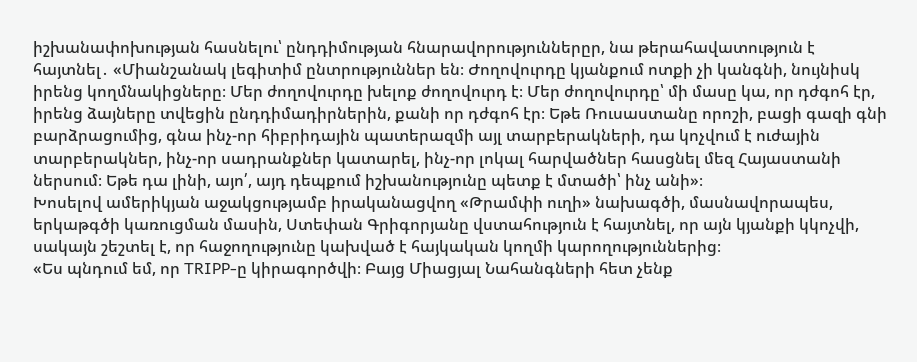իշխանափոխության հասնելու՝ ընդդիմության հնարավորություններըր, նա թերահավատություն է հայտնել․ «Միանշանակ լեգիտիմ ընտրություններ են։ Ժողովուրդը կյանքում ոտքի չի կանգնի, նույնիսկ իրենց կողմնակիցները։ Մեր ժողովուրդը խելոք ժողովուրդ է։ Մեր ժողովուրդը՝ մի մասը կա, որ դժգոհ էր, իրենց ձայները տվեցին ընդդիմադիրներին, քանի որ դժգոհ էր։ Եթե Ռուսաստանը որոշի, բացի գազի գնի բարձրացումից, գնա ինչ-որ հիբրիդային պատերազմի այլ տարբերակների, դա կոչվում է ուժային տարբերակներ, ինչ-որ սադրանքներ կատարել, ինչ-որ լոկալ հարվածներ հասցնել մեզ Հայաստանի ներսում։ Եթե դա լինի, այո՛, այդ դեպքում իշխանությունը պետք է մտածի՝ ինչ անի»։
Խոսելով ամերիկյան աջակցությամբ իրականացվող «Թրամփի ուղի» նախագծի, մասնավորապես, երկաթգծի կառուցման մասին, Ստեփան Գրիգորյանը վստահություն է հայտնել, որ այն կյանքի կկոչվի, սակայն շեշտել է, որ հաջողությունը կախված է հայկական կողմի կարողություններից։
«Ես պնդում եմ, որ TRIPP-ը կիրագործվի։ Բայց Միացյալ Նահանգների հետ չենք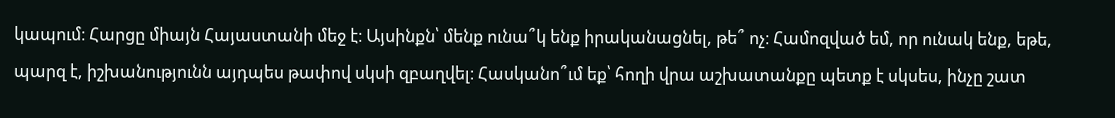կապում։ Հարցը միայն Հայաստանի մեջ է։ Այսինքն՝ մենք ունա՞կ ենք իրականացնել, թե՞ ոչ։ Համոզված եմ, որ ունակ ենք, եթե, պարզ է, իշխանությունն այդպես թափով սկսի զբաղվել։ Հասկանո՞ւմ եք՝ հողի վրա աշխատանքը պետք է սկսես, ինչը շատ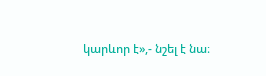կարևոր է»,- նշել է նա։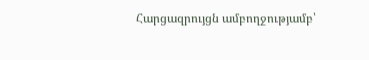Հարցազրույցն ամբողջությամբ՝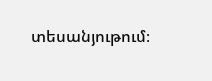տեսանյութում։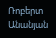Ռոբերտ Անանյան